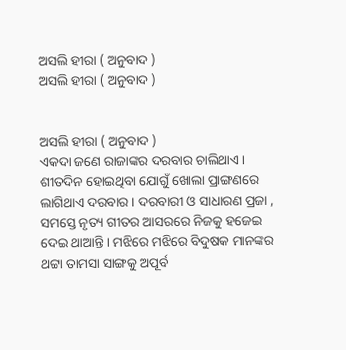ଅସଲି ହୀରା ( ଅନୁବାଦ )
ଅସଲି ହୀରା ( ଅନୁବାଦ )


ଅସଲି ହୀରା ( ଅନୁବାଦ )
ଏକଦା ଜଣେ ରାଜାଙ୍କର ଦରବାର ଚାଲିଥାଏ । ଶୀତଦିନ ହୋଇଥିବା ଯୋଗୁଁ ଖୋଲା ପ୍ରାଙ୍ଗଣରେ ଲାଗିଥାଏ ଦରବାର । ଦରବାରୀ ଓ ସାଧାରଣ ପ୍ରଜା , ସମସ୍ତେ ନୃତ୍ୟ ଗୀତର ଆସରରେ ନିଜକୁ ହଜେଇ ଦେଇ ଥାଆନ୍ତି । ମଝିରେ ମଝିରେ ବିଦୁଷକ ମାନଙ୍କର ଥଟ୍ଟା ତାମସା ସାଙ୍ଗକୁ ଅପୂର୍ବ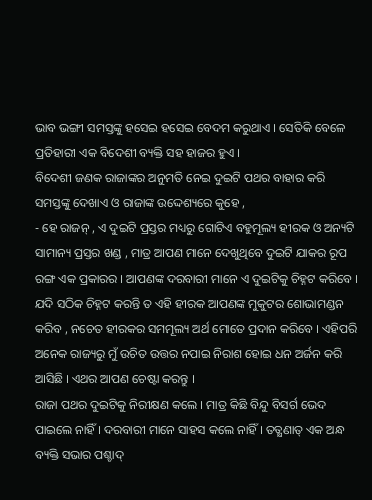ଭାବ ଭଙ୍ଗୀ ସମସ୍ତଙ୍କୁ ହସେଇ ହସେଇ ବେଦମ କରୁଥାଏ । ସେତିକି ବେଳେ ପ୍ରତିହାରୀ ଏକ ବିଦେଶୀ ବ୍ୟକ୍ତି ସହ ହାଜର ହୁଏ ।
ବିଦେଶୀ ଜଣକ ରାଜାଙ୍କର ଅନୁମତି ନେଇ ଦୁଇଟି ପଥର ବାହାର କରି ସମସ୍ତଙ୍କୁ ଦେଖାଏ ଓ ରାଜାଙ୍କ ଉଦ୍ଦେଶ୍ୟରେ କୁହେ ,
- ହେ ରାଜନ୍ , ଏ ଦୁଇଟି ପ୍ରସ୍ତର ମଧ୍ୟରୁ ଗୋଟିଏ ବହୁମୂଲ୍ୟ ହୀରକ ଓ ଅନ୍ୟଟି ସାମାନ୍ୟ ପ୍ରସ୍ତର ଖଣ୍ଡ , ମାତ୍ର ଆପଣ ମାନେ ଦେଖୁଥିବେ ଦୁଇଟି ଯାକର ରୂପ ରଙ୍ଗ ଏକ ପ୍ରକାରର । ଆପଣଙ୍କ ଦରବାରୀ ମାନେ ଏ ଦୁଇଟିକୁ ଚିହ୍ନଟ କରିବେ । ଯଦି ସଠିକ ଚିହ୍ନଟ କରନ୍ତି ତ ଏହି ହୀରକ ଆପଣଙ୍କ ମୁକୁଟର ଶୋଭାମଣ୍ଡନ କରିବ , ନଚେତ ହୀରକର ସମମୂଲ୍ୟ ଅର୍ଥ ମୋତେ ପ୍ରଦାନ କରିବେ । ଏହିପରି ଅନେକ ରାଜ୍ୟରୁ ମୁଁ ଉଚିତ ଉତ୍ତର ନପାଇ ନିରାଶ ହୋଇ ଧନ ଅର୍ଜନ କରି ଆସିଛି । ଏଥର ଆପଣ ଚେଷ୍ଟା କରନ୍ତୁ ।
ରାଜା ପଥର ଦୁଇଟିକୁ ନିରୀକ୍ଷଣ କଲେ । ମାତ୍ର କିଛି ବିନ୍ଦୁ ବିସର୍ଗ ଭେଦ ପାଇଲେ ନାହିଁ । ଦରବାରୀ ମାନେ ସାହସ କଲେ ନାହିଁ । ତତ୍କ୍ଷଣାତ୍ ଏକ ଅନ୍ଧ ବ୍ୟକ୍ତି ସଭାର ପଶ୍ଚାଦ୍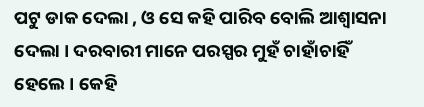ପଟୁ ଡାକ ଦେଲା , ଓ ସେ କହି ପାରିବ ବୋଲି ଆଶ୍ଵାସନା ଦେଲା । ଦରବାରୀ ମାନେ ପରସ୍ପର ମୁହଁ ଚାହାଁଚାହିଁ ହେଲେ । କେହି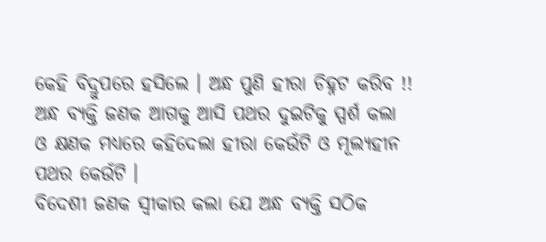କେହି ବିଦ୍ରୁପରେ ହସିଲେ । ଅନ୍ଧ ପୁଣି ହୀରା ଚିହ୍ନଟ କରିବ !!
ଅନ୍ଧ ବ୍ୟକ୍ତି ଜଣକ ଆଗକୁ ଆସି ପଥର ଦୁଇଟିକୁ ସ୍ପର୍ଶ କଲା ଓ କ୍ଷଣକ ମଧ୍ୟରେ କହିଦେଲା ହୀରା କେଉଁଟି ଓ ମୂଲ୍ୟହୀନ ପଥର କେଉଁଟି ।
ବିଦେଶୀ ଜଣକ ସ୍ଵୀକାର କଲା ଯେ ଅନ୍ଧ ବ୍ୟକ୍ତି ସଠିକ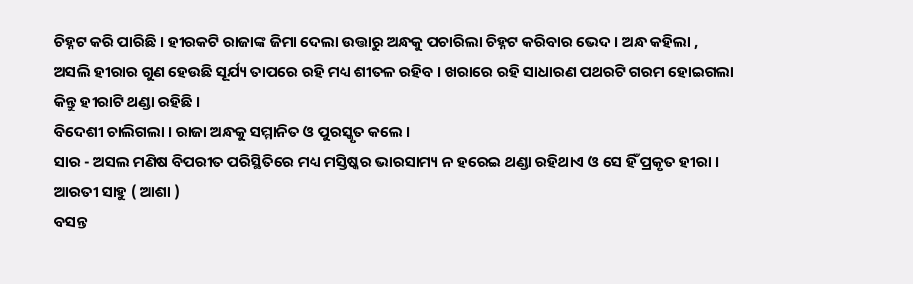ଚିହ୍ନଟ କରି ପାରିଛି । ହୀରକଟି ରାଜାଙ୍କ ଜିମା ଦେଲା ଉତ୍ତାରୁ ଅନ୍ଧକୁ ପଚାରିଲା ଚିହ୍ନଟ କରିବାର ଭେଦ । ଅନ୍ଧ କହିଲା ,
ଅସଲି ହୀରାର ଗୁଣ ହେଉଛି ସୂର୍ଯ୍ୟ ତାପରେ ରହି ମଧ୍ୟ ଶୀତଳ ରହିବ । ଖରାରେ ରହି ସାଧାରଣ ପଥରଟି ଗରମ ହୋଇଗଲା କିନ୍ତୁ ହୀରାଟି ଥଣ୍ଡା ରହିଛି ।
ବିଦେଶୀ ଚାଲିଗଲା । ରାଜା ଅନ୍ଧକୁ ସମ୍ମାନିତ ଓ ପୁରସ୍କୃତ କଲେ ।
ସାର - ଅସଲ ମଣିଷ ବିପରୀତ ପରିସ୍ଥିତିରେ ମଧ୍ୟ ମସ୍ତିଷ୍କର ଭାରସାମ୍ୟ ନ ହରେଇ ଥଣ୍ଡା ରହିଥାଏ ଓ ସେ ହିଁ ପ୍ରକୃତ ହୀରା ।
ଆରତୀ ସାହୁ ( ଆଶା )
ବସନ୍ତ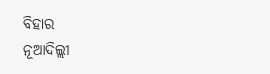ବିହାର
ନୂଆଦିଲ୍ଲୀ